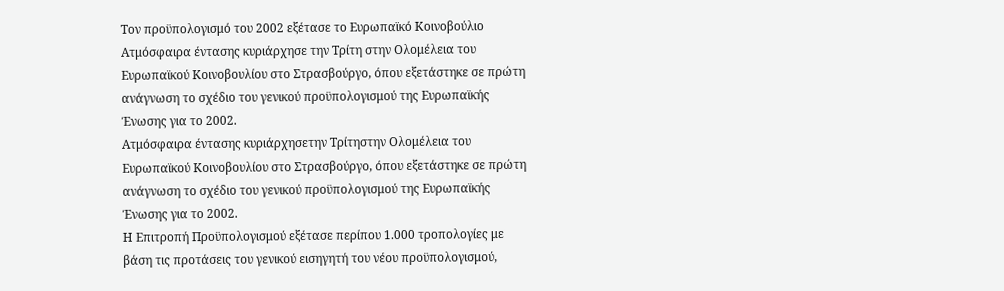Τον προϋπολογισμό του 2002 εξέτασε το Ευρωπαϊκό Κοινοβούλιο
Ατμόσφαιρα έντασης κυριάρχησε την Τρίτη στην Ολομέλεια του Ευρωπαϊκού Κοινοβουλίου στο Στρασβούργο, όπου εξετάστηκε σε πρώτη ανάγνωση το σχέδιο του γενικού προϋπολογισμού της Ευρωπαϊκής Ένωσης για το 2002.
Ατμόσφαιρα έντασης κυριάρχησετην Τρίτηστην Ολομέλεια του Ευρωπαϊκού Κοινοβουλίου στο Στρασβούργο, όπου εξετάστηκε σε πρώτη ανάγνωση το σχέδιο του γενικού προϋπολογισμού της Ευρωπαϊκής Ένωσης για το 2002.
Η Επιτροπή Προϋπολογισμού εξέτασε περίπου 1.000 τροπολογίες με βάση τις προτάσεις του γενικού εισηγητή του νέου προϋπολογισμού,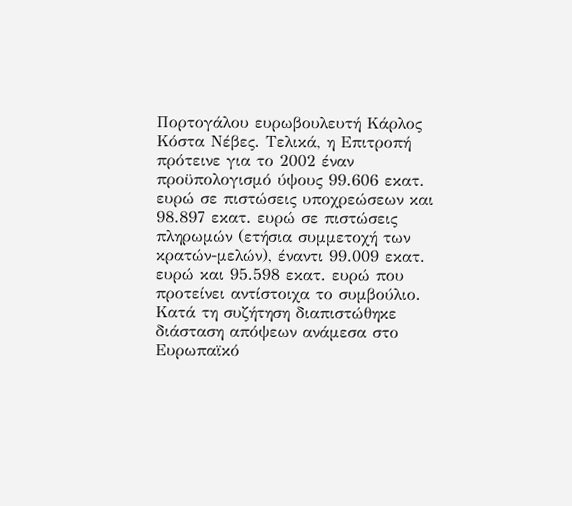Πορτογάλου ευρωβουλευτή Κάρλος Κόστα Νέβες. Τελικά, η Επιτροπή πρότεινε για το 2002 έναν προϋπολογισμό ύψους 99.606 εκατ. ευρώ σε πιστώσεις υποχρεώσεων και 98.897 εκατ. ευρώ σε πιστώσεις πληρωμών (ετήσια συμμετοχή των κρατών-μελών), έναντι 99.009 εκατ. ευρώ και 95.598 εκατ. ευρώ που προτείνει αντίστοιχα το συμβούλιο.
Κατά τη συζήτηση διαπιστώθηκε διάσταση απόψεων ανάμεσα στο Ευρωπαϊκό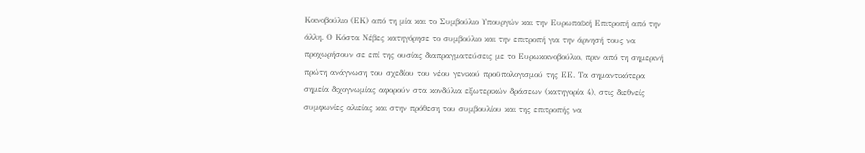Κοινοβούλιο (ΕΚ) από τη μία και το Συμβούλιο Υπουργών και την Ευρωπαϊκή Επιτροπή από την άλλη. Ο Κόστα Νέβες κατηγόρησε το συμβούλιο και την επιτροπή για την άρνησή τους να προχωρήσουν σε επί της ουσίας διαπραγματεύσεις με το Ευρωκοινοβούλιο, πριν από τη σημερινή πρώτη ανάγνωση του σχεδίου του νέου γενικού προϋπολογισμού της ΕΕ. Τα σημαντικότερα σημεία διχογνωμίας αφορούν στα κονδύλια εξωτερικών δράσεων (κατηγορία 4), στις διεθνείς συμφωνίες αλιείας και στην πρόθεση του συμβουλίου και της επιτροπής να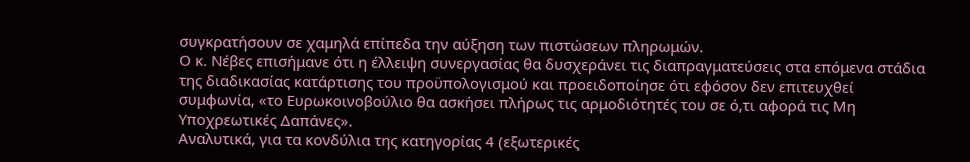συγκρατήσουν σε χαμηλά επίπεδα την αύξηση των πιστώσεων πληρωμών.
Ο κ. Νέβες επισήμανε ότι η έλλειψη συνεργασίας θα δυσχεράνει τις διαπραγματεύσεις στα επόμενα στάδια της διαδικασίας κατάρτισης του προϋπολογισμού και προειδοποίησε ότι εφόσον δεν επιτευχθεί συμφωνία, «το Ευρωκοινοβούλιο θα ασκήσει πλήρως τις αρμοδιότητές του σε ό,τι αφορά τις Μη Υποχρεωτικές Δαπάνες».
Αναλυτικά, για τα κονδύλια της κατηγορίας 4 (εξωτερικές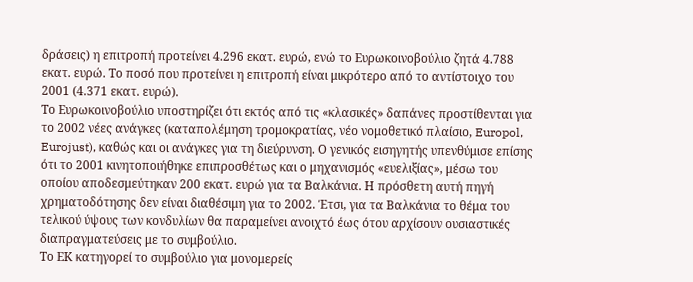δράσεις) η επιτροπή προτείνει 4.296 εκατ. ευρώ, ενώ το Ευρωκοινοβούλιο ζητά 4.788 εκατ. ευρώ. Το ποσό που προτείνει η επιτροπή είναι μικρότερο από το αντίστοιχο του 2001 (4.371 εκατ. ευρώ).
Το Ευρωκοινοβούλιο υποστηρίζει ότι εκτός από τις «κλασικές» δαπάνες προστίθενται για το 2002 νέες ανάγκες (καταπολέμηση τρομοκρατίας, νέο νομοθετικό πλαίσιο, Europol, Eurojust), καθώς και οι ανάγκες για τη διεύρυνση. Ο γενικός εισηγητής υπενθύμισε επίσης ότι το 2001 κινητοποιήθηκε επιπροσθέτως και ο μηχανισμός «ευελιξίας», μέσω του οποίου αποδεσμεύτηκαν 200 εκατ. ευρώ για τα Βαλκάνια. Η πρόσθετη αυτή πηγή χρηματοδότησης δεν είναι διαθέσιμη για το 2002. Έτσι, για τα Βαλκάνια το θέμα του τελικού ύψους των κονδυλίων θα παραμείνει ανοιχτό έως ότου αρχίσουν ουσιαστικές διαπραγματεύσεις με το συμβούλιο.
Το ΕΚ κατηγορεί το συμβούλιο για μονομερείς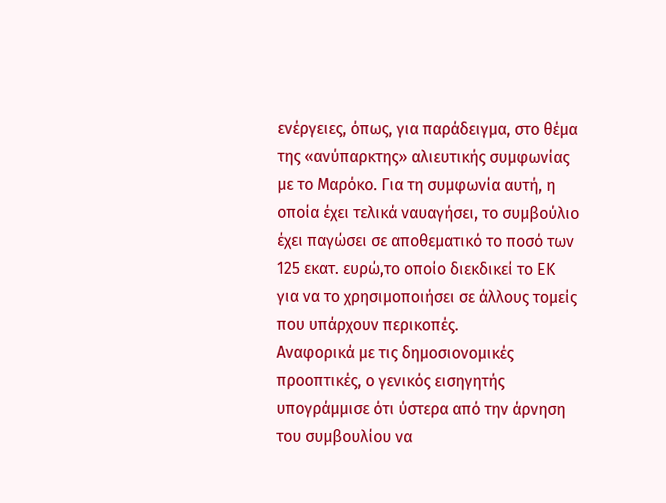ενέργειες, όπως, για παράδειγμα, στο θέμα της «ανύπαρκτης» αλιευτικής συμφωνίας με το Μαρόκο. Για τη συμφωνία αυτή, η οποία έχει τελικά ναυαγήσει, το συμβούλιο έχει παγώσει σε αποθεματικό το ποσό των 125 εκατ. ευρώ,το οποίο διεκδικεί το ΕΚ για να το χρησιμοποιήσει σε άλλους τομείς που υπάρχουν περικοπές.
Αναφορικά με τις δημοσιονομικές προοπτικές, ο γενικός εισηγητής υπογράμμισε ότι ύστερα από την άρνηση του συμβουλίου να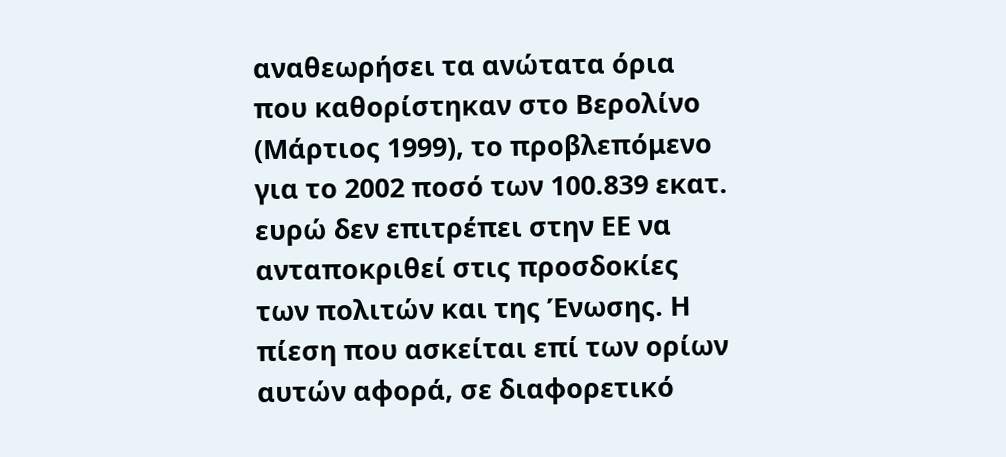αναθεωρήσει τα ανώτατα όρια που καθορίστηκαν στο Βερολίνο (Μάρτιος 1999), το προβλεπόμενο για το 2002 ποσό των 100.839 εκατ. ευρώ δεν επιτρέπει στην ΕΕ να ανταποκριθεί στις προσδοκίες των πολιτών και της Ένωσης. Η πίεση που ασκείται επί των ορίων αυτών αφορά, σε διαφορετικό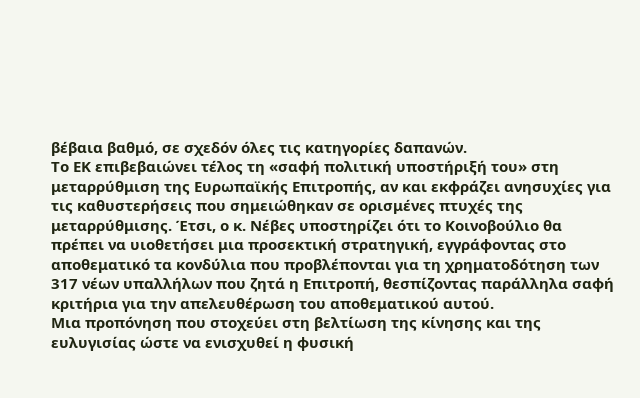βέβαια βαθμό, σε σχεδόν όλες τις κατηγορίες δαπανών.
Το ΕΚ επιβεβαιώνει τέλος τη «σαφή πολιτική υποστήριξή του» στη μεταρρύθμιση της Ευρωπαϊκής Επιτροπής, αν και εκφράζει ανησυχίες για τις καθυστερήσεις που σημειώθηκαν σε ορισμένες πτυχές της μεταρρύθμισης. Έτσι, ο κ. Νέβες υποστηρίζει ότι το Κοινοβούλιο θα πρέπει να υιοθετήσει μια προσεκτική στρατηγική, εγγράφοντας στο αποθεματικό τα κονδύλια που προβλέπονται για τη χρηματοδότηση των 317 νέων υπαλλήλων που ζητά η Επιτροπή, θεσπίζοντας παράλληλα σαφή κριτήρια για την απελευθέρωση του αποθεματικού αυτού.
Μια προπόνηση που στοχεύει στη βελτίωση της κίνησης και της ευλυγισίας ώστε να ενισχυθεί η φυσική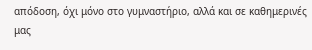απόδοση, όχι μόνο στο γυμναστήριο, αλλά και σε καθημερινές μας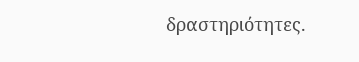δραστηριότητες.